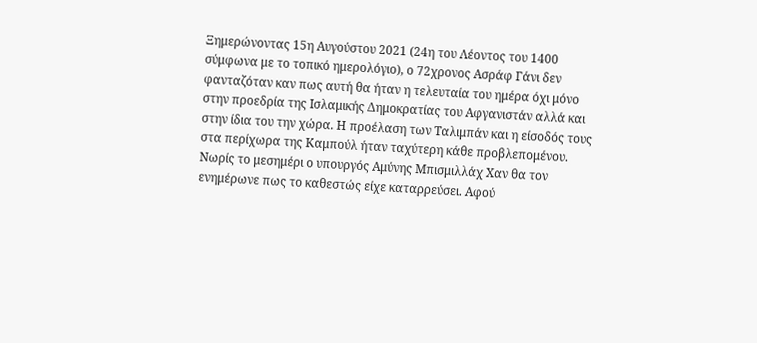Ξημερώνοντας 15η Αυγούστου 2021 (24η του Λέοντος του 1400 σύμφωνα με το τοπικό ημερολόγιο), ο 72χρονος Ασράφ Γάνι δεν φανταζόταν καν πως αυτή θα ήταν η τελευταία του ημέρα όχι μόνο στην προεδρία της Ισλαμικής Δημοκρατίας του Αφγανιστάν αλλά και στην ίδια του την χώρα. Η προέλαση των Ταλιμπάν και η είσοδός τους στα περίχωρα της Καμπούλ ήταν ταχύτερη κάθε προβλεπομένου. Νωρίς το μεσημέρι ο υπουργός Αμύνης Μπισμιλλάχ Χαν θα τον ενημέρωνε πως το καθεστώς είχε καταρρεύσει. Αφού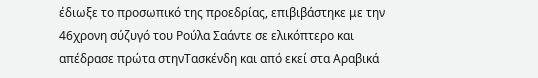έδιωξε το προσωπικό της προεδρίας, επιβιβάστηκε με την 46χρονη σύζυγό του Ρούλα Σαάντε σε ελικόπτερο και απέδρασε πρώτα στηνΤασκένδη και από εκεί στα Αραβικά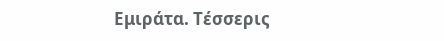Εμιράτα. Τέσσερις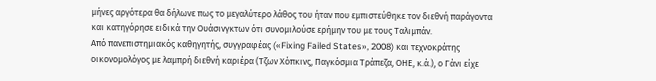μήνες αργότερα θα δήλωνε πως το μεγαλύτερο λάθος του ήταν που εμπιστεύθηκε τον διεθνή παράγοντα και κατηγόρησε ειδικά την Ουάσινγκτων ότι συνομιλούσε ερήμην του με τους Ταλιμπάν.
Από πανεπιστημιακός καθηγητής, συγγραφέας («Fixing Failed States», 2008) και τεχνοκράτης οικονομολόγος με λαμπρή διεθνή καριέρα (Τζων Χόπκινς, Παγκόσμια Τράπεζα, ΟΗΕ, κ.ά.), ο Γάνι είχε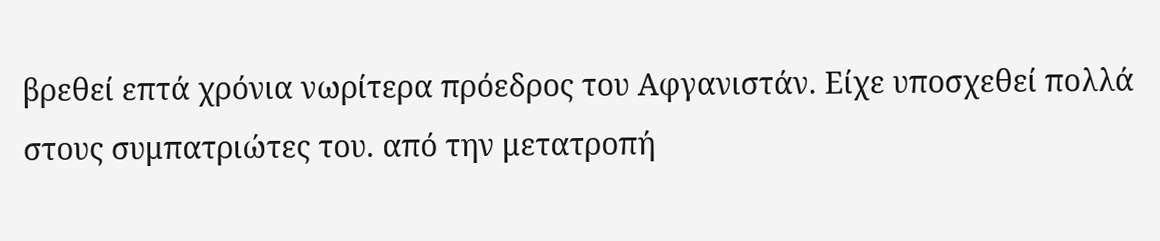βρεθεί επτά χρόνια νωρίτερα πρόεδρος του Αφγανιστάν. Είχε υποσχεθεί πολλά στους συμπατριώτες του. από την μετατροπή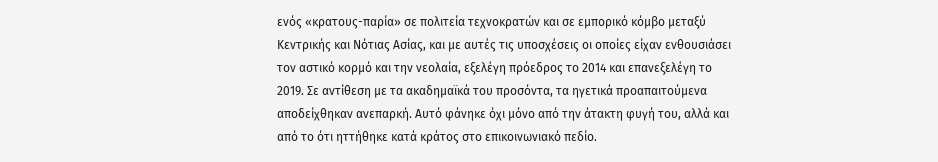ενός «κρατους-παρία» σε πολιτεία τεχνοκρατών και σε εμπορικό κόμβο μεταξύ Κεντρικής και Νότιας Ασίας, και με αυτές τις υποσχέσεις οι οποίες είχαν ενθουσιάσει τον αστικό κορμό και την νεολαία, εξελέγη πρόεδρος το 2014 και επανεξελέγη το 2019. Σε αντίθεση με τα ακαδημαϊκά του προσόντα, τα ηγετικά προαπαιτούμενα αποδείχθηκαν ανεπαρκή. Αυτό φάνηκε όχι μόνο από την άτακτη φυγή του, αλλά και από το ότι ηττήθηκε κατά κράτος στο επικοινωνιακό πεδίο.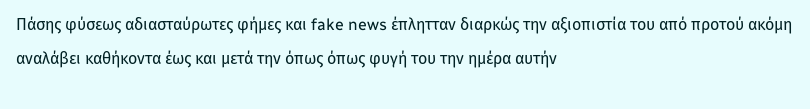Πάσης φύσεως αδιασταύρωτες φήμες και fake news έπλητταν διαρκώς την αξιοπιστία του από προτού ακόμη αναλάβει καθήκοντα έως και μετά την όπως όπως φυγή του την ημέρα αυτήν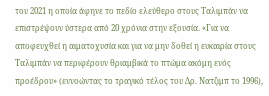του 2021 η οποία άφηνε το πεδίο ελεύθερο στους Ταλιμπάν να επιστρέψουν ύστερα από 20 χρόνια στην εξουσία. «Για να αποφευχθεί η αιματοχυσία και για να μην δοθεί η ευκαιρία στους Ταλιμπάν να περιφέρουν θριαμβικά το πτώμα ακόμη ενός προέδρου» (εννοώντας το τραγικό τέλος του Δρ. Νατζιμπ το 1996),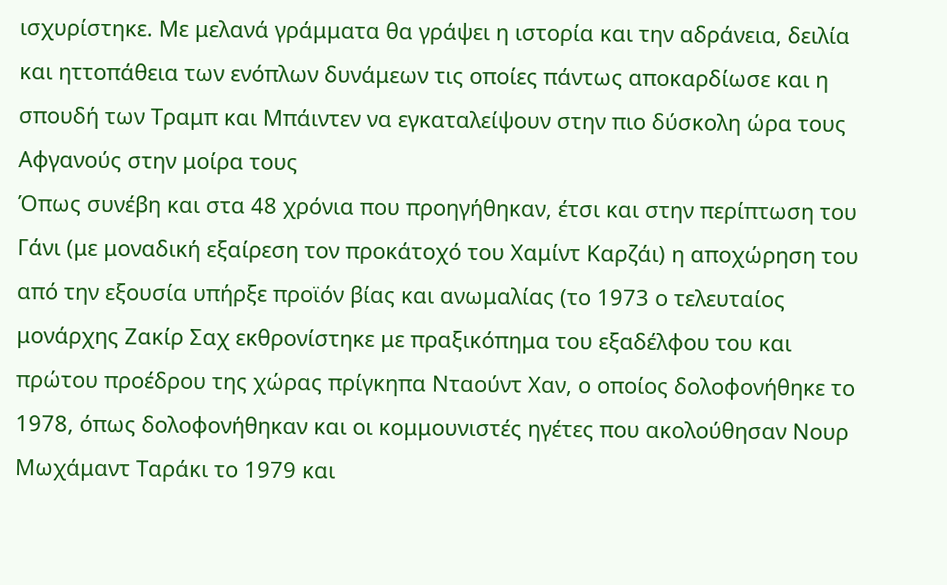ισχυρίστηκε. Με μελανά γράμματα θα γράψει η ιστορία και την αδράνεια, δειλία και ηττοπάθεια των ενόπλων δυνάμεων τις οποίες πάντως αποκαρδίωσε και η σπουδή των Τραμπ και Μπάιντεν να εγκαταλείψουν στην πιο δύσκολη ώρα τους Αφγανούς στην μοίρα τους
Όπως συνέβη και στα 48 χρόνια που προηγήθηκαν, έτσι και στην περίπτωση του Γάνι (με μοναδική εξαίρεση τον προκάτοχό του Χαμίντ Καρζάι) η αποχώρηση του από την εξουσία υπήρξε προϊόν βίας και ανωμαλίας (το 1973 ο τελευταίος μονάρχης Ζακίρ Σαχ εκθρονίστηκε με πραξικόπημα του εξαδέλφου του και πρώτου προέδρου της χώρας πρίγκηπα Νταούντ Χαν, ο οποίος δολοφονήθηκε το 1978, όπως δολοφονήθηκαν και οι κομμουνιστές ηγέτες που ακολούθησαν Νουρ Μωχάμαντ Ταράκι το 1979 και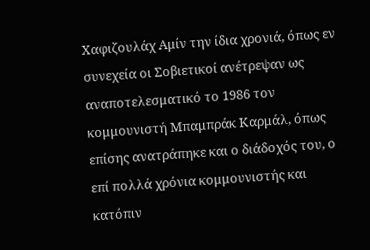Χαφιζουλάχ Αμίν την ίδια χρονιά, όπως εν συνεχεία οι Σοβιετικοί ανέτρεψαν ως αναποτελεσματικό το 1986 τον κομμουνιστή Μπαμπράκ Καρμάλ, όπως επίσης ανατράπηκε και ο διάδοχός του, ο επί πολλά χρόνια κομμουνιστής και κατόπιν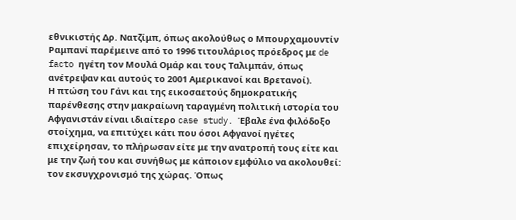εθνικιστής Δρ. Νατζίμπ, όπως ακολούθως ο Μπουρχαμουντίν Ραμπανί παρέμεινε από το 1996 τιτουλάριος πρόεδρος με de facto ηγέτη τον Μουλά Ομάρ και τους Ταλιμπάν, όπως ανέτρεψαν και αυτούς το 2001 Αμερικανοί και Βρετανοί).
Η πτώση του Γάνι και της εικοσαετούς δημοκρατικής παρένθεσης στην μακραίωνη ταραγμένη πολιτική ιστορία του Αφγανιστάν είναι ιδιαίτερο case study. Έβαλε ένα φιλόδοξο στοίχημα, να επιτύχει κάτι που όσοι Αφγανοί ηγέτες επιχείρησαν, το πλήρωσαν είτε με την ανατροπή τους είτε και με την ζωή του και συνήθως με κάποιον εμφύλιο να ακολουθεί: τον εκσυγχρονισμό της χώρας. Όπως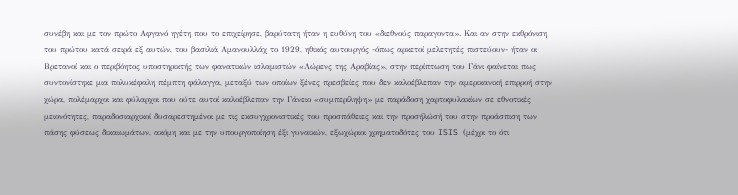συνέβη και με τον πρώτο Αφγανό ηγέτη που το επιχείρησε, βαρύτατη ήταν η ευθύνη του «διεθνούς παραγοντα». Και αν στην εκθρόνιση του πρώτου κατά σειρά εξ αυτών, του βασιλιά Αμανουλλάχ το 1929, ηθικός αυτουργός -όπως αρκετοί μελετητές πιστεύουν- ήταν οι Βρετανοί και ο περιβόητος υποστηρικτής των φανατικών ισλαμιστών «Λώρενς της Αραβίας», στην περίπτωση του Γάνι φαίνεται πως συντονίστηκε μια πολυκέφαλη πέμπτη φάλαγγα, μεταξύ των οποίων ξένες πρεσβείες που δεν καλοέβλεπαν την αμερικανική επιρροή στην χώρα, πολέμαρχοι και φύλαρχοι που ούτε αυτοί καλοέβλεπαν την Γάνειο «συμπερίληψη» με παράδοση χαρτοφυλακίων σε εθνοτικές μειονότητες, παραδοσιαρχικοί δυσαρεστημένοι με τις εκσυγχρονιστικές του προσπάθειες και την προσήλώσή του στην προάσπιση των πάσης φύσεως δικαιωμάτων, ακόμη και με την υπουργοποίηση έξι γυναικών, εξωχώριοι χρηματοδότες του ISIS (μέχρι το ότι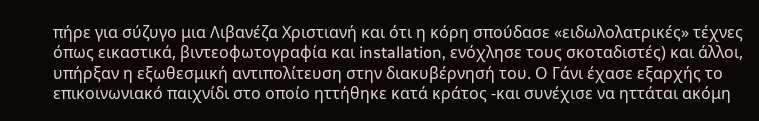πήρε για σύζυγο μια Λιβανέζα Χριστιανή και ότι η κόρη σπούδασε «ειδωλολατρικές» τέχνες όπως εικαστικά, βιντεοφωτογραφία και installation, ενόχλησε τους σκοταδιστές) και άλλοι, υπήρξαν η εξωθεσμική αντιπολίτευση στην διακυβέρνησή του. Ο Γάνι έχασε εξαρχής το επικοινωνιακό παιχνίδι στο οποίο ηττήθηκε κατά κράτος -και συνέχισε να ηττάται ακόμη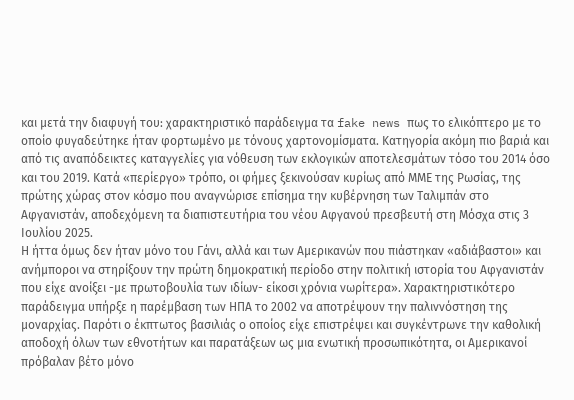και μετά την διαφυγή του: χαρακτηριστικό παράδειγμα τα fake news πως το ελικόπτερο με το οποίο φυγαδεύτηκε ήταν φορτωμένο με τόνους χαρτονομίσματα. Κατηγορία ακόμη πιο βαριά και από τις αναπόδεικτες καταγγελίες για νόθευση των εκλογικών αποτελεσμάτων τόσο του 2014 όσο και του 2019. Κατά «περίεργο» τρόπο, οι φήμες ξεκινούσαν κυρίως από ΜΜΕ της Ρωσίας, της πρώτης χώρας στον κόσμο που αναγνώρισε επίσημα την κυβέρνηση των Ταλιμπάν στο Αφγανιστάν, αποδεχόμενη τα διαπιστευτήρια του νέου Αφγανού πρεσβευτή στη Μόσχα στις 3 Ιουλίου 2025.
Η ήττα όμως δεν ήταν μόνο του Γάνι, αλλά και των Αμερικανών που πιάστηκαν «αδιάβαστοι» και ανήμποροι να στηρίξουν την πρώτη δημοκρατική περίοδο στην πολιτική ιστορία του Αφγανιστάν που είχε ανοίξει -με πρωτοβουλία των ιδίων- είκοσι χρόνια νωρίτερα». Χαρακτηριστικότερο παράδειγμα υπήρξε η παρέμβαση των ΗΠΑ το 2002 να αποτρέψουν την παλιννόστηση της μοναρχίας. Παρότι ο έκπτωτος βασιλιάς ο οποίος είχε επιστρέψει και συγκέντρωνε την καθολική αποδοχή όλων των εθνοτήτων και παρατάξεων ως μια ενωτική προσωπικότητα, οι Αμερικανοί πρόβαλαν βέτο μόνο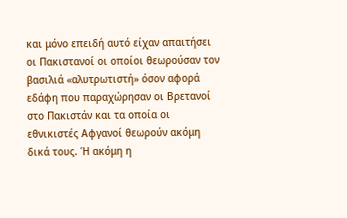και μόνο επειδή αυτό είχαν απαιτήσει οι Πακιστανοί οι οποίοι θεωρούσαν τον βασιλιά «αλυτρωτιστή» όσον αφορά εδάφη που παραχώρησαν οι Βρετανοί στο Πακιστάν και τα οποία οι εθνικιστές Αφγανοί θεωρούν ακόμη δικά τους. Ή ακόμη η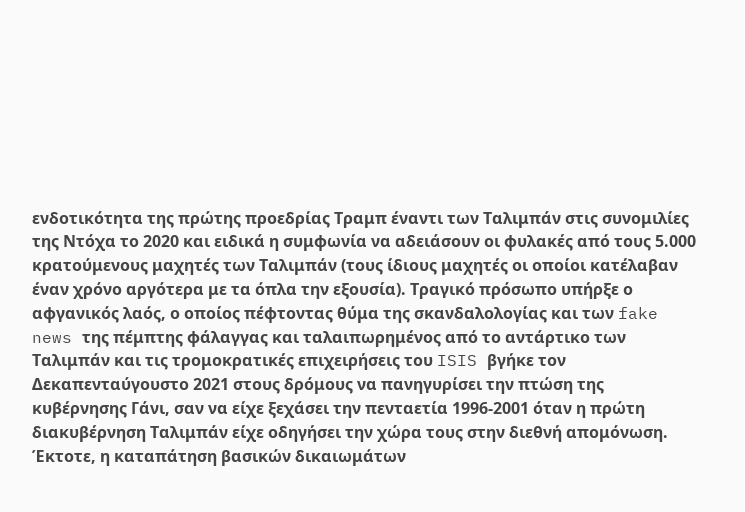ενδοτικότητα της πρώτης προεδρίας Τραμπ έναντι των Ταλιμπάν στις συνομιλίες της Ντόχα το 2020 και ειδικά η συμφωνία να αδειάσουν οι φυλακές από τους 5.000 κρατούμενους μαχητές των Ταλιμπάν (τους ίδιους μαχητές οι οποίοι κατέλαβαν έναν χρόνο αργότερα με τα όπλα την εξουσία). Τραγικό πρόσωπο υπήρξε ο αφγανικός λαός, ο οποίος πέφτοντας θύμα της σκανδαλολογίας και των fake news της πέμπτης φάλαγγας και ταλαιπωρημένος από το αντάρτικο των Ταλιμπάν και τις τρομοκρατικές επιχειρήσεις του ISIS βγήκε τον Δεκαπενταύγουστο 2021 στους δρόμους να πανηγυρίσει την πτώση της κυβέρνησης Γάνι, σαν να είχε ξεχάσει την πενταετία 1996-2001 όταν η πρώτη διακυβέρνηση Ταλιμπάν είχε οδηγήσει την χώρα τους στην διεθνή απομόνωση. Έκτοτε, η καταπάτηση βασικών δικαιωμάτων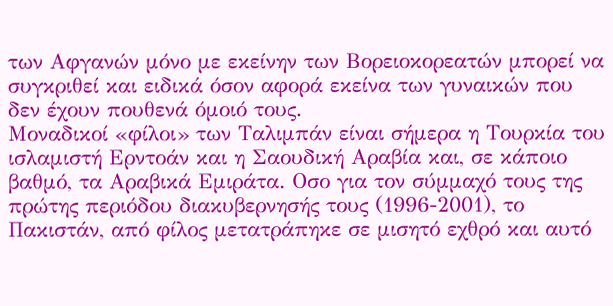των Αφγανών μόνο με εκείνην των Βορειοκορεατών μπορεί να συγκριθεί και ειδικά όσον αφορά εκείνα των γυναικών που δεν έχουν πουθενά όμοιό τους.
Μοναδικοί «φίλοι» των Ταλιμπάν είναι σήμερα η Τουρκία του ισλαμιστή Ερντοάν και η Σαουδική Αραβία και, σε κάποιο βαθμό, τα Αραβικά Εμιράτα. Οσο για τον σύμμαχό τους της πρώτης περιόδου διακυβερνησής τους (1996-2001), το Πακιστάν, από φίλος μετατράπηκε σε μισητό εχθρό και αυτό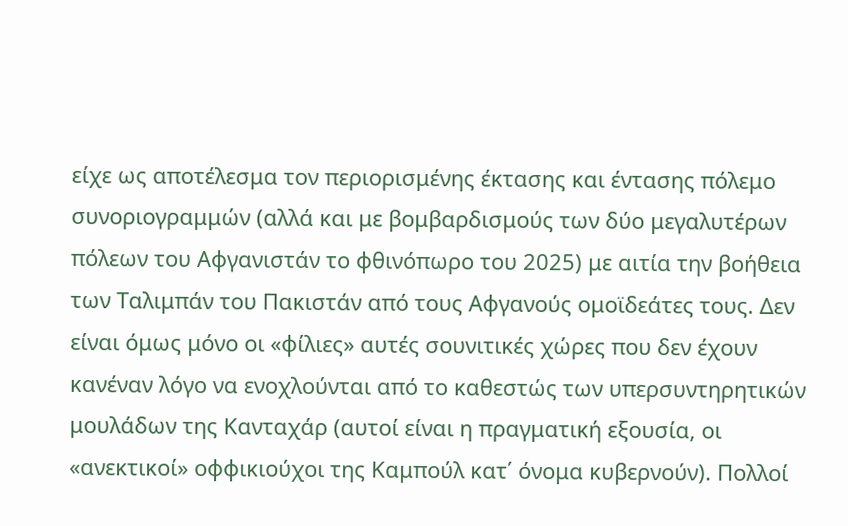είχε ως αποτέλεσμα τον περιορισμένης έκτασης και έντασης πόλεμο συνοριογραμμών (αλλά και με βομβαρδισμούς των δύο μεγαλυτέρων πόλεων του Αφγανιστάν το φθινόπωρο του 2025) με αιτία την βοήθεια των Ταλιμπάν του Πακιστάν από τους Αφγανούς ομοϊδεάτες τους. Δεν είναι όμως μόνο οι «φίλιες» αυτές σουνιτικές χώρες που δεν έχουν κανέναν λόγο να ενοχλούνται από το καθεστώς των υπερσυντηρητικών μουλάδων της Κανταχάρ (αυτοί είναι η πραγματική εξουσία, οι «ανεκτικοί» οφφικιούχοι της Καμπούλ κατ΄ όνομα κυβερνούν). Πολλοί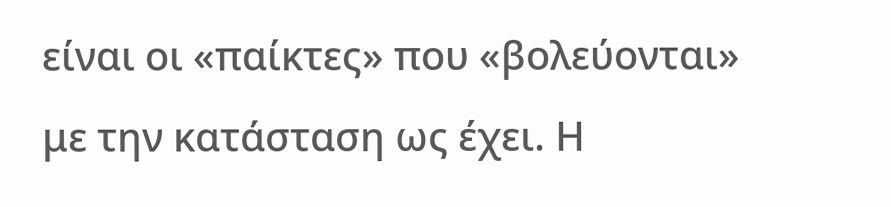είναι οι «παίκτες» που «βολεύονται» με την κατάσταση ως έχει. Η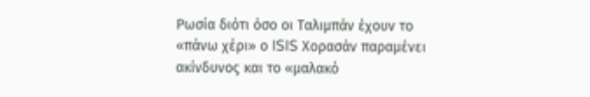Ρωσία διότι όσο οι Ταλιμπάν έχουν το «πάνω χέρι» ο ISIS Χορασάν παραμένει ακίνδυνος και το «μαλακό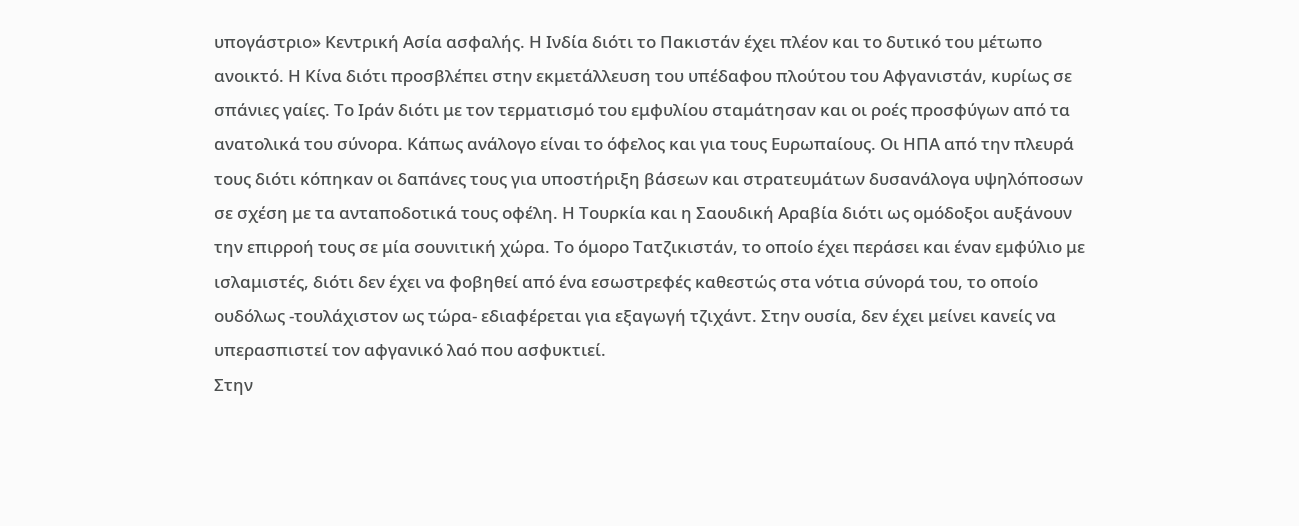υπογάστριο» Κεντρική Ασία ασφαλής. Η Ινδία διότι το Πακιστάν έχει πλέον και το δυτικό του μέτωπο ανοικτό. Η Κίνα διότι προσβλέπει στην εκμετάλλευση του υπέδαφου πλούτου του Αφγανιστάν, κυρίως σε σπάνιες γαίες. Το Ιράν διότι με τον τερματισμό του εμφυλίου σταμάτησαν και οι ροές προσφύγων από τα ανατολικά του σύνορα. Κάπως ανάλογο είναι το όφελος και για τους Ευρωπαίους. Οι ΗΠΑ από την πλευρά τους διότι κόπηκαν οι δαπάνες τους για υποστήριξη βάσεων και στρατευμάτων δυσανάλογα υψηλόποσων σε σχέση με τα ανταποδοτικά τους οφέλη. Η Τουρκία και η Σαουδική Αραβία διότι ως ομόδοξοι αυξάνουν την επιρροή τους σε μία σουνιτική χώρα. Το όμορο Τατζικιστάν, το οποίο έχει περάσει και έναν εμφύλιο με ισλαμιστές, διότι δεν έχει να φοβηθεί από ένα εσωστρεφές καθεστώς στα νότια σύνορά του, το οποίο ουδόλως -τουλάχιστον ως τώρα- εδιαφέρεται για εξαγωγή τζιχάντ. Στην ουσία, δεν έχει μείνει κανείς να υπερασπιστεί τον αφγανικό λαό που ασφυκτιεί.
Στην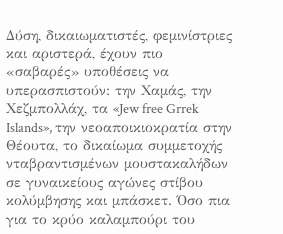Δύση, δικαιωματιστές, φεμινίστριες και αριστερά, έχουν πιο «σαβαρές» υποθέσεις να υπερασπιστούν: την Χαμάς, την Χεζμπολλάχ, τα «Jew free Grrek Islands», την νεοαποικιοκρατία στην Θέουτα, το δικαίωμα συμμετοχής νταβραντισμένων μουστακαλήδων σε γυναικείους αγώνες στίβου κολύμβησης και μπάσκετ. Όσο πια για το κρύο καλαμπούρι του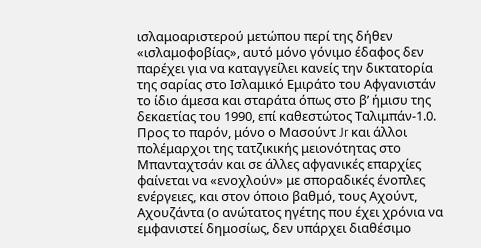ισλαμοαριστερού μετώπου περί της δήθεν «ισλαμοφοβίας», αυτό μόνο γόνιμο έδαφος δεν παρέχει για να καταγγείλει κανείς την δικτατορία της σαρίας στο Ισλαμικό Εμιράτο του Αφγανιστάν το ίδιο άμεσα και σταράτα όπως στο β’ ήμισυ της δεκαετίας του 1990, επί καθεστώτος Ταλιμπάν-1.0. Προς το παρόν, μόνο ο Μασούντ Jr και άλλοι πολέμαρχοι της τατζικικής μειονότητας στο Μπανταχτσάν και σε άλλες αφγανικές επαρχίες φαίνεται να «ενοχλούν» με σποραδικές ένοπλες ενέργειες, και στον όποιο βαθμό, τους Αχούντ, Αχουζάντα (ο ανώτατος ηγέτης που έχει χρόνια να εμφανιστεί δημοσίως, δεν υπάρχει διαθέσιμο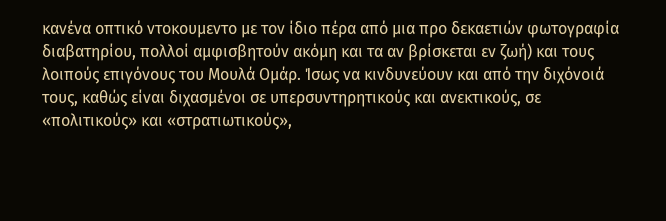κανένα οπτικό ντοκουμεντο με τον ίδιο πέρα από μια προ δεκαετιών φωτογραφία διαβατηρίου, πολλοί αμφισβητούν ακόμη και τα αν βρίσκεται εν ζωή) και τους λοιπούς επιγόνους του Μουλά Ομάρ. Ίσως να κινδυνεύουν και από την διχόνοιά τους, καθώς είναι διχασμένοι σε υπερσυντηρητικούς και ανεκτικούς, σε «πολιτικούς» και «στρατιωτικούς»,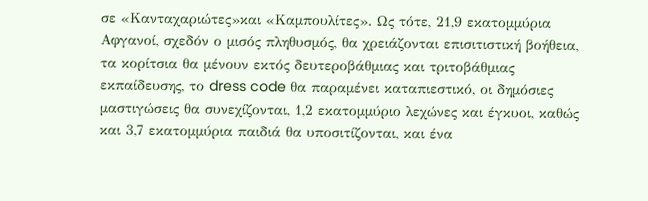σε «Κανταχαριώτες»και «Καμπουλίτες». Ως τότε, 21,9 εκατομμύρια Αφγανοί, σχεδόν ο μισός πληθυσμός, θα χρειάζονται επισιτιστική βοήθεια, τα κορίτσια θα μένουν εκτός δευτεροβάθμιας και τριτοβάθμιας εκπαίδευσης, το dress code θα παραμένει καταπιεστικό, οι δημόσιες μαστιγώσεις θα συνεχίζονται, 1,2 εκατομμύριο λεχώνες και έγκυοι, καθώς και 3,7 εκατομμύρια παιδιά θα υποσιτίζονται, και ένα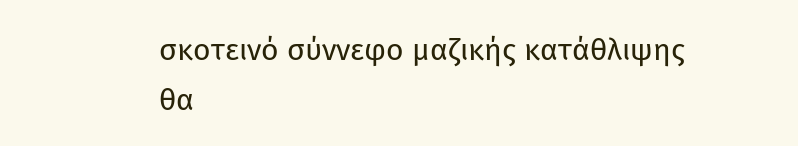σκοτεινό σύννεφο μαζικής κατάθλιψης θα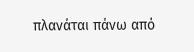πλανάται πάνω από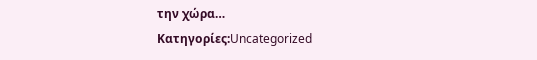την χώρα…
Κατηγορίες:Uncategorized